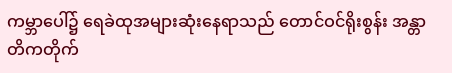ကမ္ဘာပေါ်၌ ရေခဲထုအများဆုံးနေရာသည် တောင်ဝင်ရိုးစွန်း အန္တာတိကတိုက်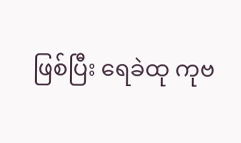ဖြစ်ပြီး ရေခဲထု ကုဗ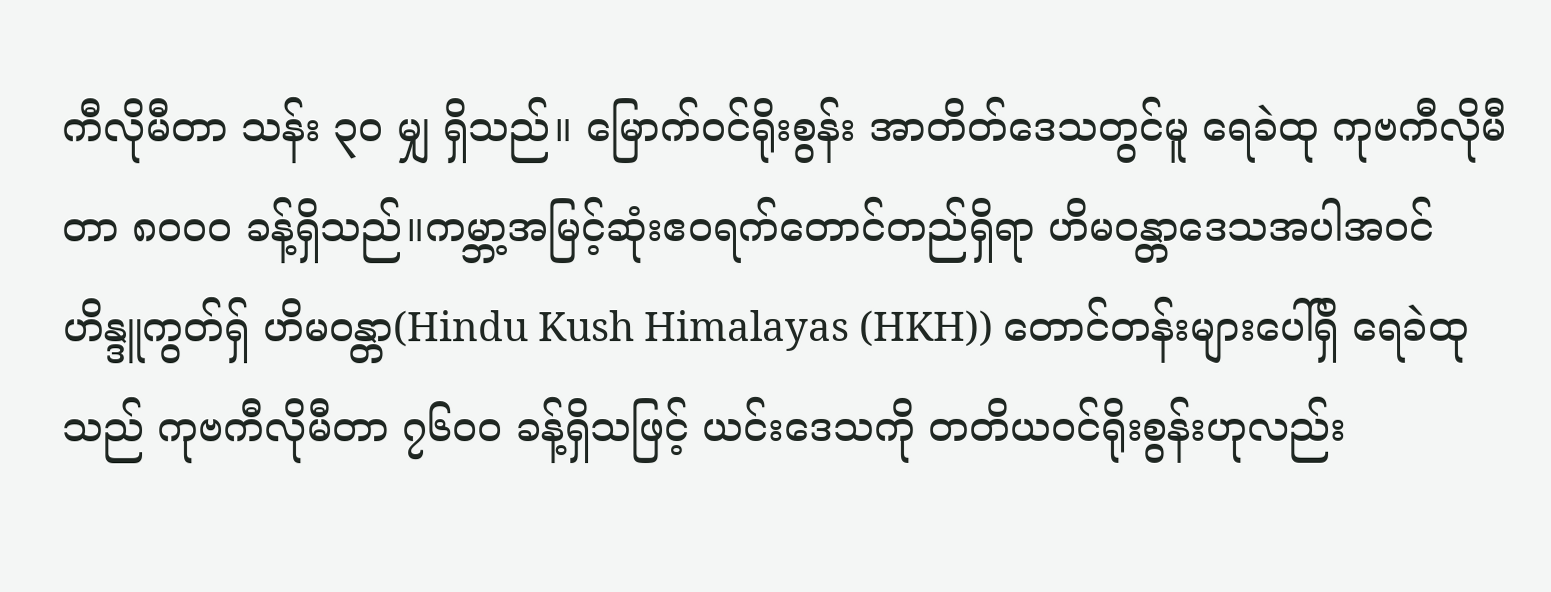ကီလိုမီတာ သန်း ၃၀ မျှ ရှိသည်။ မြောက်ဝင်ရိုးစွန်း အာတိတ်ဒေသတွင်မူ ရေခဲထု ကုဗကီလိုမီတာ ၈၀၀၀ ခန့်ရှိသည်။ကမ္ဘာ့အမြင့်ဆုံးဧဝရက်တောင်တည်ရှိရာ ဟိမဝန္တာဒေသအပါအဝင် ဟိန္ဒူကွတ်ရှ် ဟိမဝန္တာ(Hindu Kush Himalayas (HKH)) တောင်တန်းများပေါ်ရှိ ရေခဲထုသည် ကုဗကီလိုမီတာ ၇၆၀၀ ခန့်ရှိသဖြင့် ယင်းဒေသကို တတိယဝင်ရိုးစွန်းဟုလည်း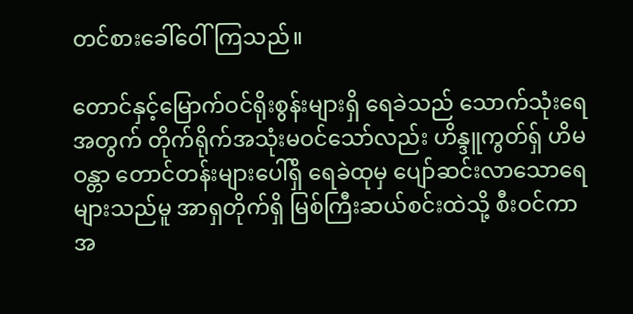တင်စားခေါ်ဝေါ်ကြသည်။

တောင်နှင့်မြောက်ဝင်ရိုးစွန်းများရှိ ရေခဲသည် သောက်သုံးရေအတွက် တိုက်ရိုက်အသုံးမဝင်သော်လည်း ဟိန္ဒူကွတ်ရှ် ဟိမဝန္တာ တောင်တန်းများပေါ်ရှိ ရေခဲထုမှ ပျော်ဆင်းလာသောရေများသည်မူ အာရှတိုက်ရှိ မြစ်ကြီးဆယ်စင်းထဲသို့ စီးဝင်ကာ အ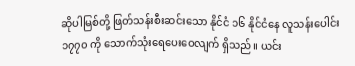ဆိုပါမြစ်တို့ ဖြတ်သန်းစီးဆင်းသော နိုင်ငံ ၁၆ နိုင်ငံနေ လူသန်းပေါင်း ၁၇၇၀ ကို သောက်သုံးရေပေးဝေလျက် ရှိသည်။ ယင်း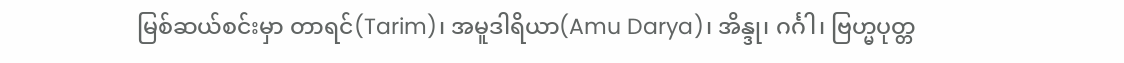မြစ်ဆယ်စင်းမှာ တာရင်(Tarim)၊ အမူဒါရိယာ(Amu Darya)၊ အိန္ဒု၊ ဂင်္ဂါ၊ ဗြဟ္မပုတ္တ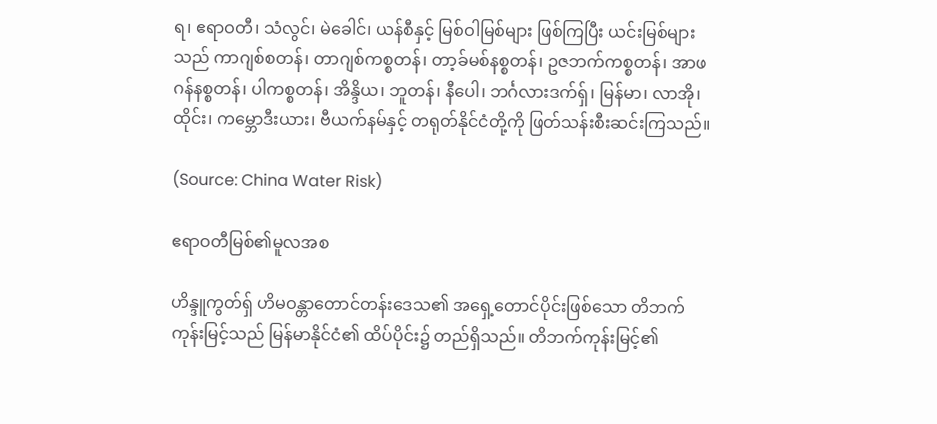ရ၊ ဧရာဝတီ၊ သံလွင်၊ မဲခေါင်၊ ယန်စီနှင့် မြစ်ဝါမြစ်များ ဖြစ်ကြပြီး ယင်းမြစ်များသည် ကာဂျစ်စတန်၊ တာဂျစ်ကစ္စတန်၊ တာ့ခ်မစ်နစ္စတန်၊ ဥဇဘက်ကစ္စတန်၊ အာဖဂန်နစ္စတန်၊ ပါကစ္စတန်၊ အိန္ဒိယ၊ ဘူတန်၊ နီပေါ၊ ဘင်္ဂလားဒက်ရှ်၊ မြန်မာ၊ လာအို၊ ထိုင်း၊ ကမ္ဘောဒီးယား၊ ဗီယက်နမ်နှင့် တရုတ်နိုင်ငံတို့ကို ဖြတ်သန်းစီးဆင်းကြသည်။

(Source: China Water Risk)

ဧရာဝတီမြစ်၏မူလအစ

ဟိန္ဒူကွတ်ရှ် ဟိမဝန္တာတောင်တန်းဒေသ၏ အရှေ့တောင်ပိုင်းဖြစ်သော တိဘက်ကုန်းမြင့်သည် မြန်မာနိုင်ငံ၏ ထိပ်ပိုင်း၌ တည်ရှိသည်။ တိဘက်ကုန်းမြင့်၏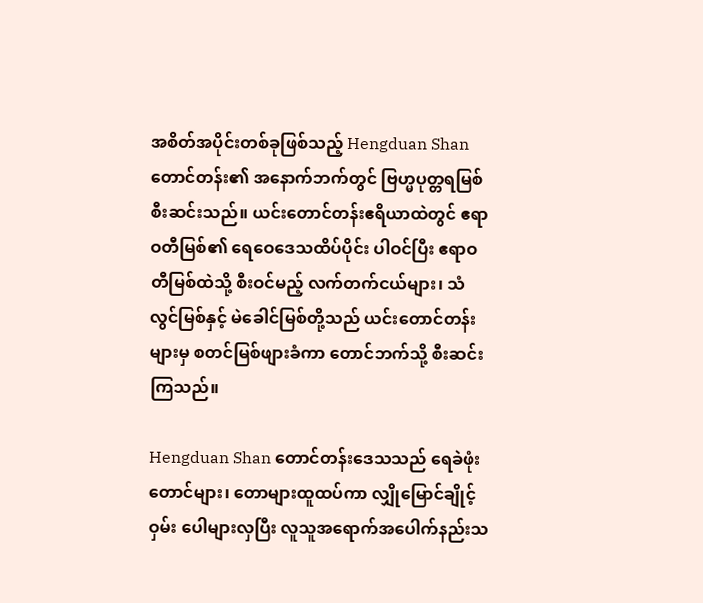အစိတ်အပိုင်းတစ်ခုဖြစ်သည့် Hengduan Shan တောင်တန်း၏ အနောက်ဘက်တွင် ဗြဟ္မပုတ္တရမြစ်စီးဆင်းသည်။ ယင်းတောင်တန်းဧရိယာထဲတွင် ဧရာဝတီမြစ်၏ ရေဝေဒေသထိပ်ပိုင်း ပါဝင်ပြီး ဧရာဝတီမြစ်ထဲသို့ စီးဝင်မည့် လက်တက်ငယ်များ၊ သံလွင်မြစ်နှင့် မဲခေါင်မြစ်တို့သည် ယင်းတောင်တန်းများမှ စတင်မြစ်ဖျားခံကာ တောင်ဘက်သို့ စီးဆင်းကြသည်။

Hengduan Shan တောင်တန်းဒေသသည် ရေခဲဖုံးတောင်များ၊ တောများထူထပ်ကာ လျှိုမြောင်ချိုင့်ဝှမ်း ပေါများလှပြီး လူသူအရောက်အပေါက်နည်းသ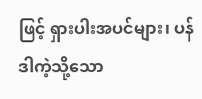ဖြင့် ရှားပါးအပင်များ၊ ပန်ဒါကဲ့သို့သော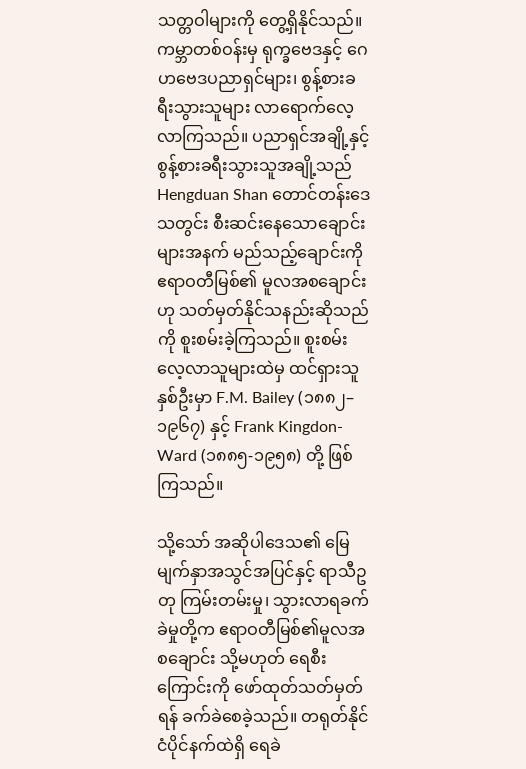သတ္တဝါများကို တွေ့ရှိနိုင်သည်။ ကမ္ဘာတစ်ဝန်းမှ ရုက္ခဗေဒနှင့် ဂေဟဗေဒပညာရှင်များ၊ စွန့်စားခရီးသွားသူများ လာရောက်လေ့လာကြသည်။ ပညာရှင်အချို့နှင့် စွန့်စားခရီးသွားသူအချို့သည် Hengduan Shan တောင်တန်းဒေသတွင်း စီးဆင်းနေသောချောင်းများအနက် မည်သည့်ချောင်းကို ဧရာဝတီမြစ်၏ မူလအစချောင်းဟု သတ်မှတ်နိုင်သနည်းဆိုသည်ကို စူးစမ်းခဲ့ကြသည်။ စူးစမ်းလေ့လာသူများထဲမှ ထင်ရှားသူနှစ်ဦးမှာ F.M. Bailey (၁၈၈၂–၁၉၆၇) နှင့် Frank Kingdon-Ward (၁၈၈၅-၁၉၅၈) တို့ ဖြစ်ကြသည်။

သို့သော် အဆိုပါဒေသ၏ မြေမျက်နှာအသွင်အပြင်နှင့် ရာသီဥတု ကြမ်းတမ်းမှု၊ သွားလာရခက်ခဲမှုတို့က ဧရာဝတီမြစ်၏မူလအစချောင်း သို့မဟုတ် ရေစီးကြောင်းကို ဖော်ထုတ်သတ်မှတ်ရန် ခက်ခဲစေခဲ့သည်။ တရုတ်နိုင်ငံပိုင်နက်ထဲရှိ ရေခဲ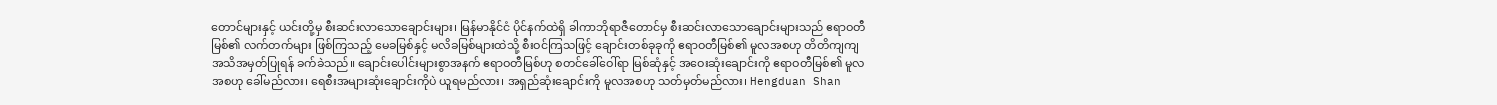တောင်များနှင့် ယင်းတို့မှ စီးဆင်းလာသောချောင်းများ၊ မြန်မာနိုင်ငံ ပိုင်နက်ထဲရှိ ခါကာဘိုရာဇီတောင်မှ စီးဆင်းလာသောချောင်းများသည် ဧရာဝတီမြစ်၏ လက်တက်များ ဖြစ်ကြသည့် မေခမြစ်နှင့် မလိခမြစ်များထဲသို့ စီးဝင်ကြသဖြင့် ချောင်းတစ်ခုခုကို ဧရာဝတီမြစ်၏ မူလအစဟု တိတိကျကျအသိအမှတ်ပြုရန် ခက်ခဲသည်။ ချောင်းပေါင်းများစွာအနက် ဧရာဝတီမြစ်ဟု စတင်ခေါ်ဝေါ်ရာ မြစ်ဆုံနှင့် အဝေးဆုံးချောင်းကို ဧရာဝတီမြစ်၏ မူလအစဟု ခေါ်မည်လား၊ ရေစီးအများဆုံးချောင်းကိုပဲ ယူရမည်လား၊ အရှည်ဆုံးချောင်းကို မူလအစဟု သတ်မှတ်မည်လား၊ Hengduan Shan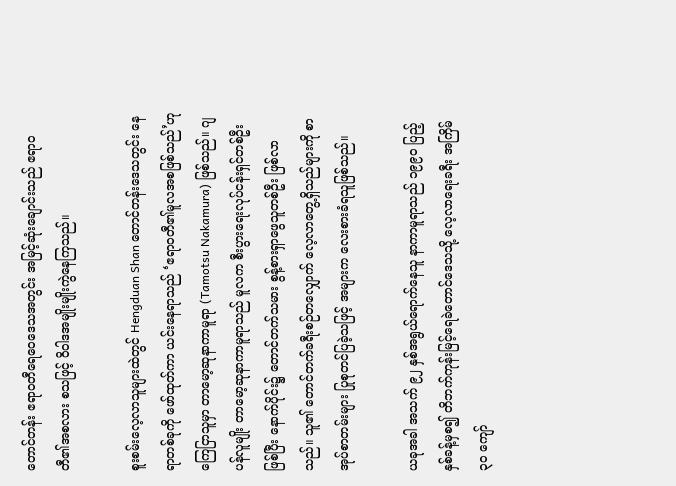တောင်တန်း ဧရာဝတီရေဝေဒေသအတွင်း အမြင့်ဆုံးချောင်းသည် ဧရာဝတီ၏အစလား စသဖြင့် ဝိဝါဒအမျိုးမျိုးကွဲနေကြသည်။

စူးစမ်းလေ့လာသူများထဲတွင် Hengduan Shan တောင်တန်းဒေသတွင်း နေရာတစ်ခုကို ဖော်ထုတ်ကာ ယင်းနေရာသည် ‘ဧရာဝတီ၏မူလအစဖြစ်သည်’ဟု ကြေငြာသူမှာ တာမော့ဆုနာကာမူရာ (Tamotsu Nakamura) ဖြစ်သည်။ ဂျပန်လူမျိုး တာမော့ဆုနာကာမူရာသည် မူလက စီးပွားရေးလုပ်ငန်းရှင်တစ်ဦးဖြစ်ပြီး နောက်ပိုင်း၌ တောင်တက်သမား စွန့်စားရှာဖွေသူတစ်ဦး ဖြစ်လာသည်။ သူ၏ တောင်တက်ခရီးစဉ်တလျှောက် လေ့လာတွေ့ရှိသည်များကို စာအုပ်စာတမ်းများ ပြုစုတင်ပြခဲ့သဖြင့် အများက လေးစားခံရသူဖြစ်သည်။

ယခုအခါ အသက် ၉၂ နှစ်အရွယ်ရောက်နေသူ နာကာမူရာသည် ၁၉၉၀ ပြည့်နှစ်ခန့်မှစ၍ တိဘက်ကုန်းမြင့်ရေခဲတောင်ဒေသသို့ လေ့လာရေးခရီး အကြိမ် ၃၀ ကျော်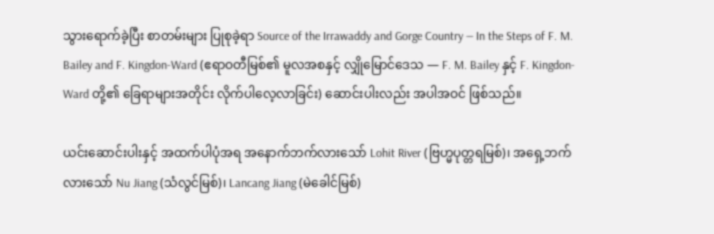သွားရောက်ခဲ့ပြီး စာတမ်းများ ပြုစုခဲ့ရာ Source of the Irrawaddy and Gorge Country — In the Steps of F. M. Bailey and F. Kingdon-Ward (ဧရာဝတီမြစ်၏ မူလအစနှင့် လျှိုမြောင်ဒေသ — F. M. Bailey နှင့် F. Kingdon-Ward တို့၏ ခြေရာများအတိုင်း လိုက်ပါလေ့လာခြင်း) ဆောင်းပါးလည်း အပါအဝင် ဖြစ်သည်။

ယင်းဆောင်းပါးနှင့် အထက်ပါပုံအရ အနောက်ဘက်လားသော် Lohit River (ဗြဟ္မပုတ္တရမြစ်)၊ အရှေ့ဘက်လားသော် Nu Jiang (သံလွင်မြစ်)၊ Lancang Jiang (မဲခေါင်မြစ်)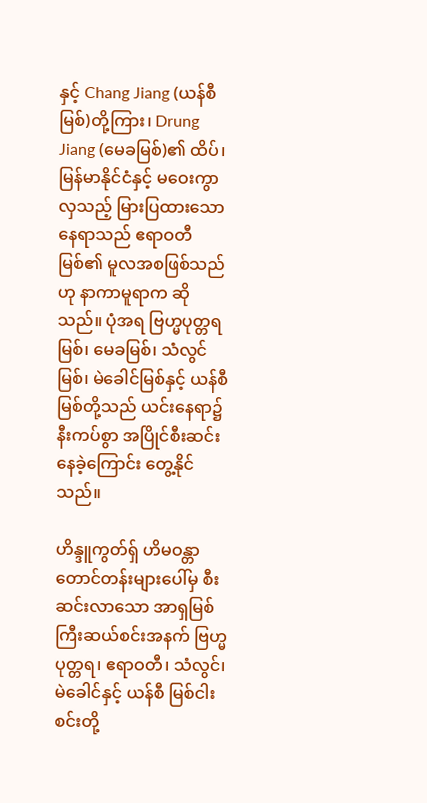နှင့် Chang Jiang (ယန်စီမြစ်)တို့ကြား၊ Drung Jiang (မေခမြစ်)၏ ထိပ်၊ မြန်မာနိုင်ငံနှင့် မဝေးကွာလှသည့် မြားပြထားသောနေရာသည် ဧရာဝတီမြစ်၏ မူလအစဖြစ်သည်ဟု နာကာမူရာက ဆိုသည်။ ပုံအရ ဗြဟ္မပုတ္တရမြစ်၊ မေခမြစ်၊ သံလွင်မြစ်၊ မဲခေါင်မြစ်နှင့် ယန်စီမြစ်တို့သည် ယင်းနေရာ၌ နီးကပ်စွာ အပြိုင်စီးဆင်းနေခဲ့ကြောင်း တွေ့နိုင်သည်။

ဟိန္ဒူကွတ်ရှ် ဟိမဝန္တာတောင်တန်းများပေါ်မှ စီးဆင်းလာသော အာရှမြစ်ကြီးဆယ်စင်းအနက် ဗြဟ္မပုတ္တရ၊ ဧရာဝတီ၊ သံလွင်၊ မဲခေါင်နှင့် ယန်စီ မြစ်ငါးစင်းတို့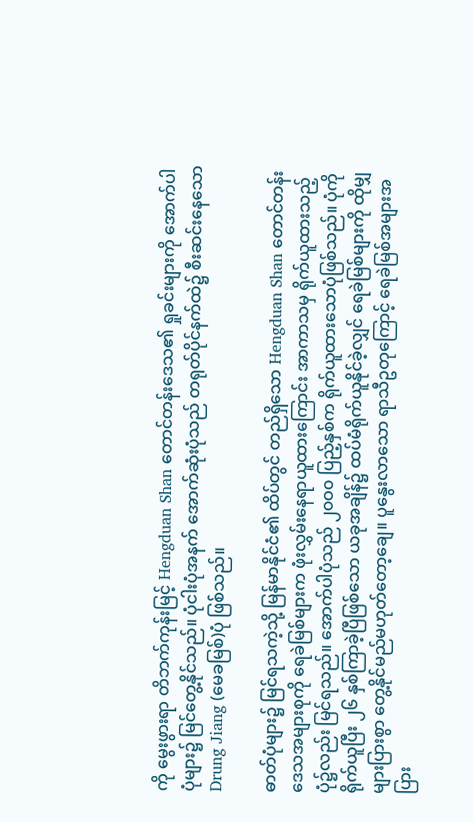ကို မွေးဖွားရာ တိဘက်ကုန်းမြင့် Hengduan Shan တောင်တန်းဒေသ၏ ရှုခင်းများကို အောက်ပါပုံများ၌ မြင်တွေ့နိုင်သည်။ ပုံငါးပုံအနက် အောက်ဆုံးပုံသည် တရုတ်ပိုင်နက်ထဲ၌ စီးဆင်းနေသော Drung Jiang (မေခမြစ်)ပုံ ဖြစ်သည်။

ဓာတ်ပုံများ၌ မြင်ရသကဲ့သို့ မြန်မာနိုင်ငံ၏ ထိပ်တွင် တည်ရှိသော Hengduan Shan တောင်တန်းဒေသအများစုကို ရေခဲမြစ်များက ဖုံးလွှမ်းနေရာယူထားကြောင်း အာကာသမှ ရိုက်ယူထားသည့်ပုံ၌လည်း မြင်ရသည်။ အောက်ပါပုံသည် ၂၀ဝ၀ ပြည့်နှစ်က ရိုက်ယူထားသောပုံဖြစ်သည်။ ပုံကို ရိုက်ယူပြီး ၂၆ နှစ်ကြာခဲ့ပြီဖြစ်သော ယခုအချိန်၌ ထပ်မံရိုက်ယူနိုင်ခဲ့လျှင် ရေခဲမြစ်များကို ထိုမျှများပြားစွာ တွေ့နိုင်မည်မဟုတ်တော့ချေ။ ပူနွေးလာသော ရာသီဥတုကြောင့် ရေခဲမြစ်အများအပြား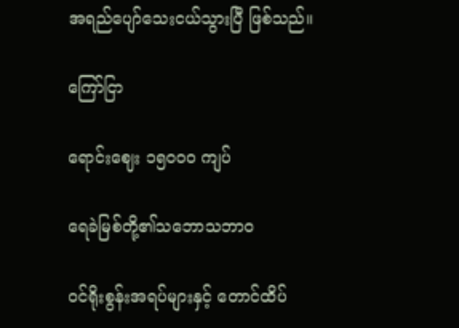အရည်ပျော်သေးငယ်သွားပြီ ဖြစ်သည်။

ကြော်ငြာ

ရောင်းဈေး ၁၅၀ဝ၀ ကျပ်

ရေခဲမြစ်တို့၏သဘောသဘာဝ

ဝင်ရိုးစွန်းအရပ်များနှင့် တောင်ထိပ်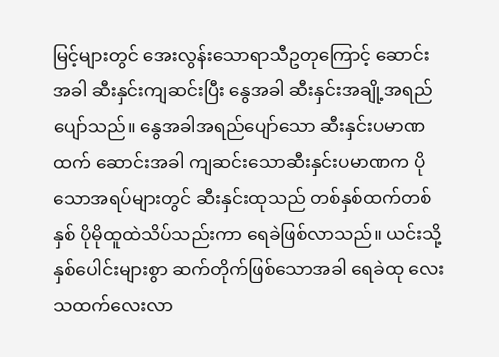မြင့်များတွင် အေးလွန်းသောရာသီဥတုကြောင့် ဆောင်းအခါ ဆီးနှင်းကျဆင်းပြီး နွေအခါ ဆီးနှင်းအချို့အရည်ပျော်သည်။ နွေအခါအရည်ပျော်သော ဆီးနှင်းပမာဏထက် ဆောင်းအခါ ကျဆင်းသောဆီးနှင်းပမာဏက ပိုသောအရပ်များတွင် ဆီးနှင်းထုသည် တစ်နှစ်ထက်တစ်နှစ် ပိုမိုထူထဲသိပ်သည်းကာ ရေခဲဖြစ်လာသည်။ ယင်းသို့နှစ်ပေါင်းများစွာ ဆက်တိုက်ဖြစ်သောအခါ ရေခဲထု လေးသထက်လေးလာ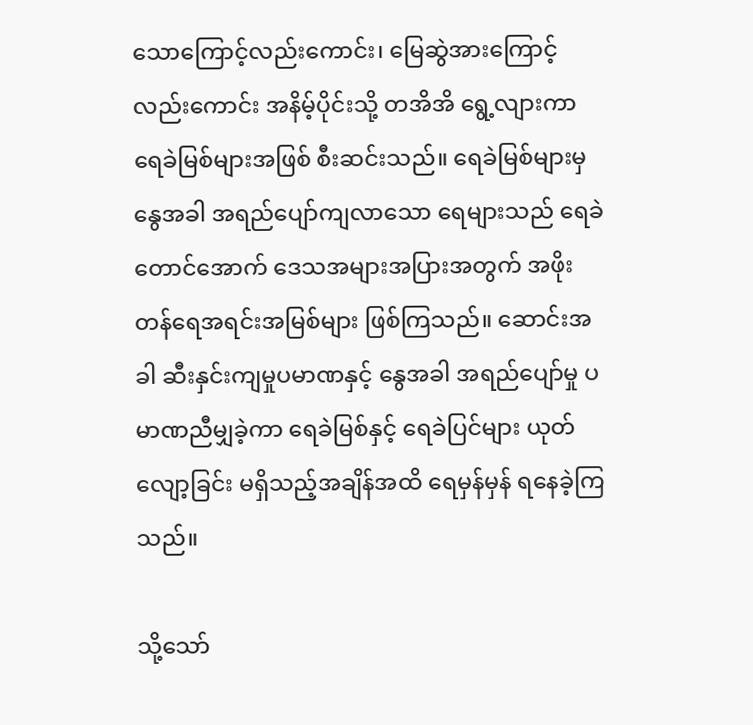သောကြောင့်လည်းကောင်း၊ မြေဆွဲအားကြောင့်လည်းကောင်း အနိမ့်ပိုင်းသို့ တအိအိ ရွေ့လျားကာ ရေခဲမြစ်များအဖြစ် စီးဆင်းသည်။ ရေခဲမြစ်များမှ နွေအခါ အရည်ပျော်ကျလာသော ရေများသည် ရေခဲတောင်အောက် ဒေသအများအပြားအတွက် အဖိုးတန်ရေအရင်းအမြစ်များ ဖြစ်ကြသည်။ ဆောင်းအခါ ဆီးနှင်းကျမှုပမာဏနှင့် နွေအခါ အရည်ပျော်မှု ပမာဏညီမျှခဲ့ကာ ရေခဲမြစ်နှင့် ရေခဲပြင်များ ယုတ်လျော့ခြင်း မရှိသည့်အချိန်အထိ ရေမှန်မှန် ရနေခဲ့ကြသည်။

သို့သော်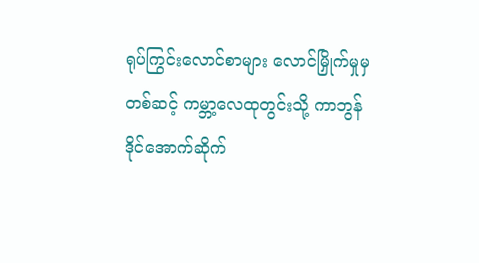ရုပ်ကြွင်းလောင်စာများ လောင်မြှိုက်မှုမှတစ်ဆင့် ကမ္ဘာ့လေထုတွင်းသို့ ကာဘွန်ဒိုင်အောက်ဆိုက်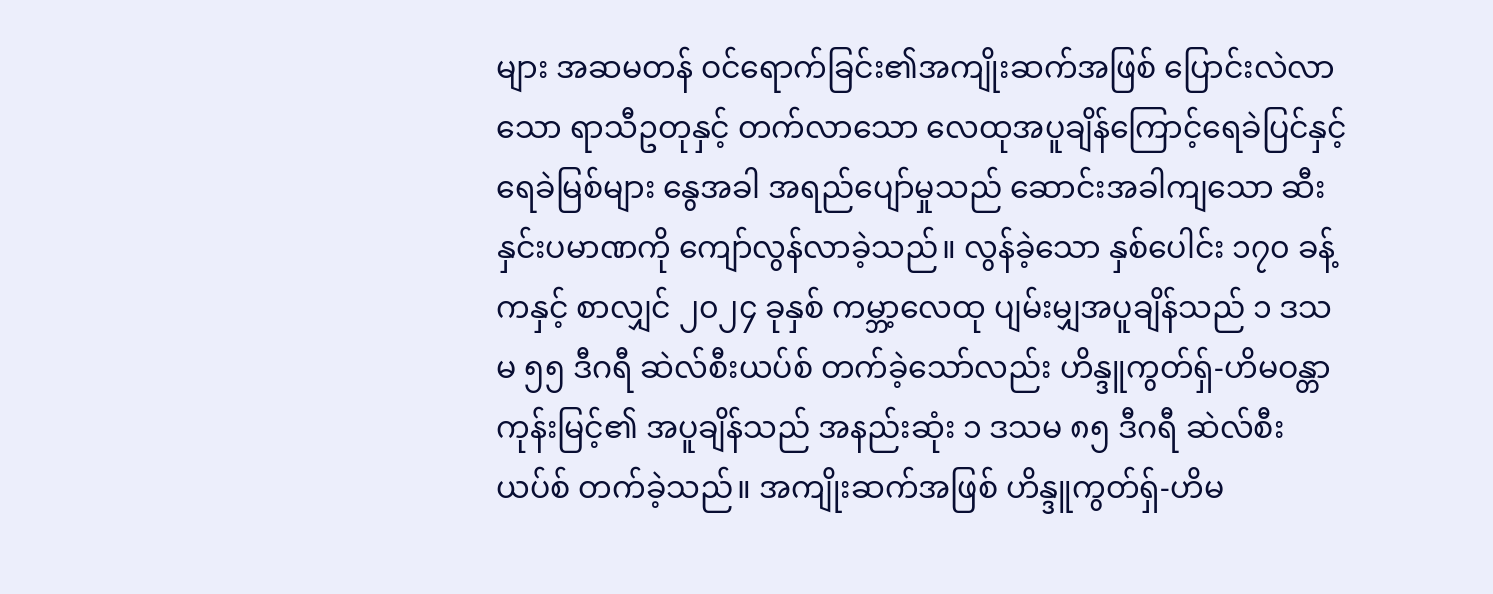များ အဆမတန် ဝင်ရောက်ခြင်း၏အကျိုးဆက်အဖြစ် ပြောင်းလဲလာသော ရာသီဥတုနှင့် တက်လာသော လေထုအပူချိန်ကြောင့်ရေခဲပြင်နှင့် ရေခဲမြစ်များ နွေအခါ အရည်ပျော်မှုသည် ဆောင်းအခါကျသော ဆီးနှင်းပမာဏကို ကျော်လွန်လာခဲ့သည်။ လွန်ခဲ့သော နှစ်ပေါင်း ၁၇၀ ခန့်ကနှင့် စာလျှင် ၂၀၂၄ ခုနှစ် ကမ္ဘာ့လေထု ပျမ်းမျှအပူချိန်သည် ၁ ဒသမ ၅၅ ဒီဂရီ ဆဲလ်စီးယပ်စ် တက်ခဲ့သော်လည်း ဟိန္ဒူကွတ်ရှ်-ဟိမဝန္တာ ကုန်းမြင့်၏ အပူချိန်သည် အနည်းဆုံး ၁ ဒသမ ၈၅ ဒီဂရီ ဆဲလ်စီးယပ်စ် တက်ခဲ့သည်။ အကျိုးဆက်အဖြစ် ဟိန္ဒူကွတ်ရှ်-ဟိမ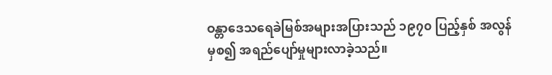ဝန္တာဒေသရေခဲမြစ်အများအပြားသည် ၁၉၇၀ ပြည့်နှစ် အလွန်မှစ၍ အရည်ပျော်မှုများလာခဲ့သည်။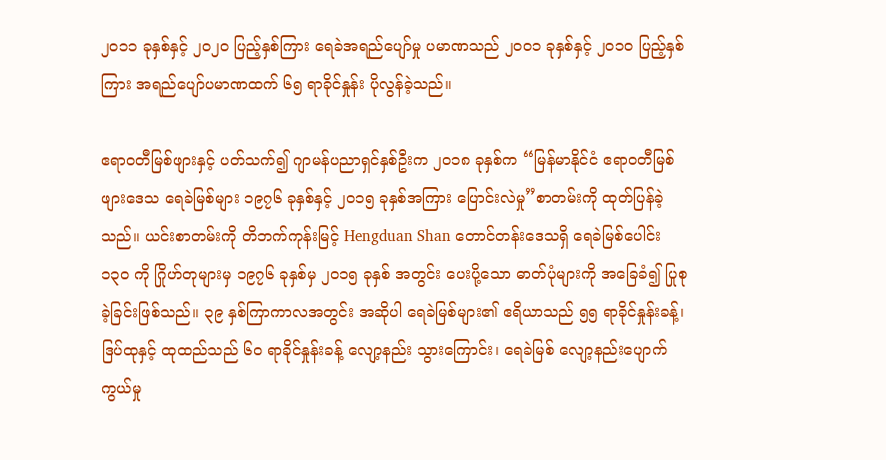၂၀၁၁ ခုနှစ်နှင့် ၂၀၂၀ ပြည့်နှစ်ကြား ရေခဲအရည်ပျော်မှု ပမာဏသည် ၂၀ဝ၁ ခုနှစ်နှင့် ၂၀၁၀ ပြည့်နှစ်ကြား အရည်ပျော်ပမာဏထက် ၆၅ ရာခိုင်နှုန်း ပိုလွန်ခဲ့သည်။

ဧရာဝတီမြစ်ဖျားနှင့် ပတ်သက်၍ ဂျာမန်ပညာရှင်နှစ်ဦးက ၂၀၁၈ ခုနှစ်က ‘‘မြန်မာနိုင်ငံ ဧရာဝတီမြစ်ဖျားဒေသ ရေခဲမြစ်များ ၁၉၇၆ ခုနှစ်နှင့် ၂၀၁၅ ခုနှစ်အကြား ပြောင်းလဲမှု”စာတမ်းကို ထုတ်ပြန်ခဲ့သည်။ ယင်းစာတမ်းကို တိဘက်ကုန်းမြင့် Hengduan Shan တောင်တန်းဒေသရှိ ရေခဲမြစ်ပေါင်း ၁၃၀ ကို ဂြိုဟ်တုများမှ ၁၉၇၆ ခုနှစ်မှ ၂၀၁၅ ခုနှစ် အတွင်း ပေးပို့သော ဓာတ်ပုံများကို အခြေခံ၍ ပြုစုခဲ့ခြင်းဖြစ်သည်။ ၃၉ နှစ်ကြာကာလအတွင်း အဆိုပါ ရေခဲမြစ်များ၏ ဧရိယာသည် ၅၅ ရာခိုင်နှုန်းခန့်၊ ဒြပ်ထုနှင့် ထုထည်သည် ၆၀ ရာခိုင်နှုန်းခန့် လျော့နည်း သွားကြောင်း၊ ရေခဲမြစ် လျော့နည်းပျောက်ကွယ်မှု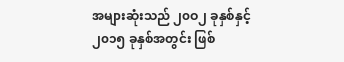အများဆုံးသည် ၂၀ဝ၂ ခုနှစ်နှင့် ၂၀၁၅ ခုနှစ်အတွင်း ဖြစ်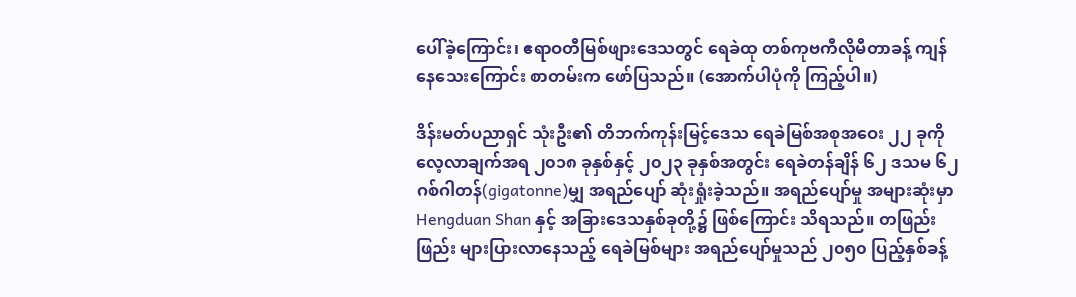ပေါ်ခဲ့ကြောင်း၊ ဧရာဝတီမြစ်ဖျားဒေသတွင် ရေခဲထု တစ်ကုဗကီလိုမီတာခန့် ကျန်နေသေးကြောင်း စာတမ်းက ဖော်ပြသည်။ (အောက်ပါပုံကို ကြည့်ပါ။)

ဒိန်းမတ်ပညာရှင် သုံးဦး၏ တိဘက်ကုန်းမြင့်ဒေသ ရေခဲမြစ်အစုအဝေး ၂၂ ခုကို လေ့လာချက်အရ ၂၀၁၈ ခုနှစ်နှင့် ၂၀၂၃ ခုနှစ်အတွင်း ရေခဲတန်ချိန် ၆၂ ဒသမ ၆၂ ဂစ်ဂါတန်(gigatonne)မျှ အရည်ပျော် ဆုံးရှုံးခဲ့သည်။ အရည်ပျော်မှု အများဆုံးမှာ Hengduan Shan နှင့် အခြားဒေသနှစ်ခုတို့၌ ဖြစ်ကြောင်း သိရသည်။ တဖြည်းဖြည်း များပြားလာနေသည့် ရေခဲမြစ်များ အရည်ပျော်မှုသည် ၂၀၅၀ ပြည့်နှစ်ခန့်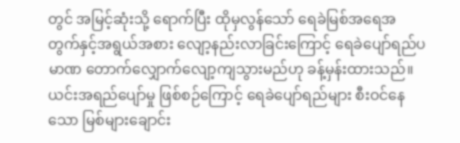တွင် အမြင့်ဆုံးသို့ ရောက်ပြီး ထိုမှလွန်သော် ရေခဲမြစ်အရေအတွက်နှင့်အရွယ်အစား လျော့နည်းလာခြင်းကြောင့် ရေခဲပျော်ရည်ပမာဏ တောက်လျှောက်လျော့ကျသွားမည်ဟု ခန့်မှန်းထားသည်။ ယင်းအရည်ပျော်မှု ဖြစ်စဉ်ကြောင့် ရေခဲပျော်ရည်များ စီးဝင်နေသော မြစ်များချောင်း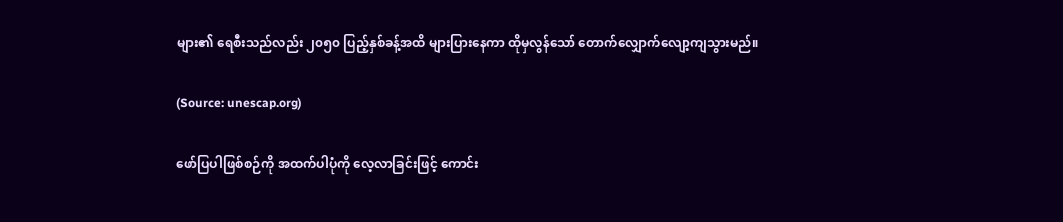များ၏ ရေစီးသည်လည်း ၂၀၅၀ ပြည့်နှစ်ခန့်အထိ များပြားနေကာ ထိုမှလွန်သော် တောက်လျှောက်လျော့ကျသွားမည်။

(Source: unescap.org)

ဖော်ပြပါဖြစ်စဉ်ကို အထက်ပါပုံကို လေ့လာခြင်းဖြင့် ကောင်း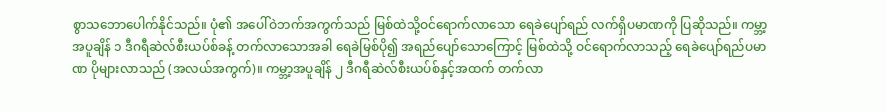စွာသဘောပေါက်နိုင်သည်။ ပုံ၏ အပေါ်ဝဲဘက်အကွက်သည် မြစ်ထဲသို့ဝင်ရောက်လာသော ရေခဲပျော်ရည် လက်ရှိပမာဏကို ပြဆိုသည်။ ကမ္ဘာ့အပူချိန် ၁ ဒီဂရီဆဲလ်စီးယပ်စ်ခန့် တက်လာသောအခါ ရေခဲမြစ်ပို၍ အရည်ပျော်သောကြောင့် မြစ်ထဲသို့ ဝင်ရောက်လာသည့် ရေခဲပျော်ရည်ပမာဏ ပိုများလာသည် (အလယ်အကွက်)။ ကမ္ဘာ့အပူချိန် ၂ ဒီဂရီဆဲလ်စီးယပ်စ်နှင့်အထက် တက်လာ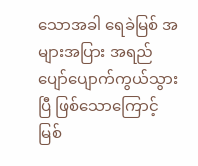သောအခါ ရေခဲမြစ် အများအပြား အရည်ပျော်ပျောက်ကွယ်သွားပြီ ဖြစ်သောကြောင့် မြစ်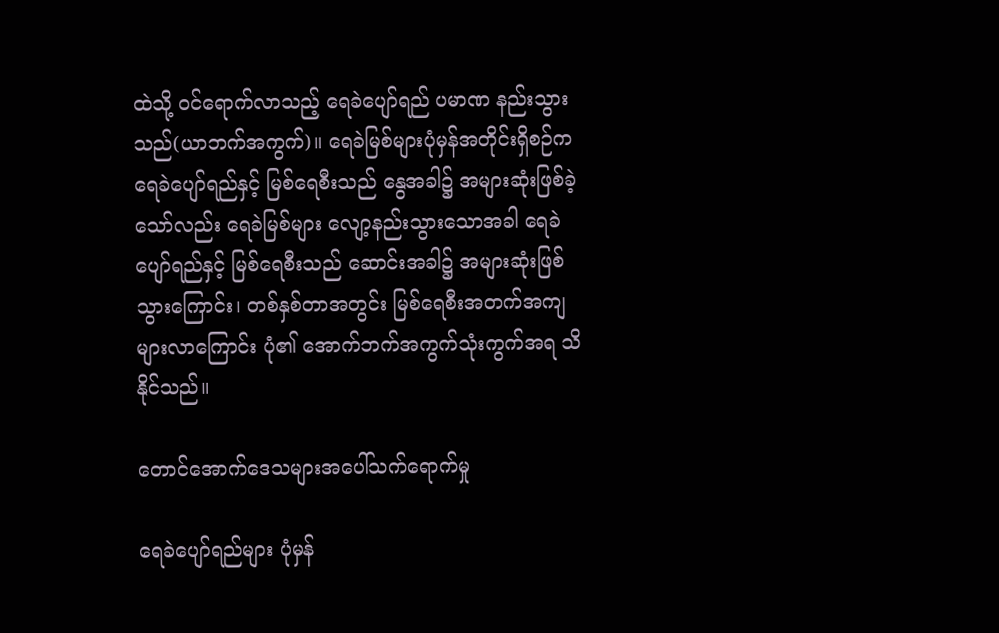ထဲသို့ ဝင်ရောက်လာသည့် ရေခဲပျော်ရည် ပမာဏ နည်းသွားသည်(ယာဘက်အကွက်)။ ရေခဲမြစ်များပုံမှန်အတိုင်းရှိစဉ်က ရေခဲပျော်ရည်နှင့် မြစ်ရေစီးသည် နွေအခါ၌ အများဆုံးဖြစ်ခဲ့သော်လည်း ရေခဲမြစ်များ လျော့နည်းသွားသောအခါ ရေခဲပျော်ရည်နှင့် မြစ်ရေစီးသည် ဆောင်းအခါ၌ အများဆုံးဖြစ်သွားကြောင်း၊ တစ်နှစ်တာအတွင်း မြစ်ရေစီးအတက်အကျ များလာကြောင်း ပုံ၏ အောက်ဘက်အကွက်သုံးကွက်အရ သိနိုင်သည်။

တောင်အောက်ဒေသများအပေါ်သက်ရောက်မှု

ရေခဲပျော်ရည်များ ပုံမှန်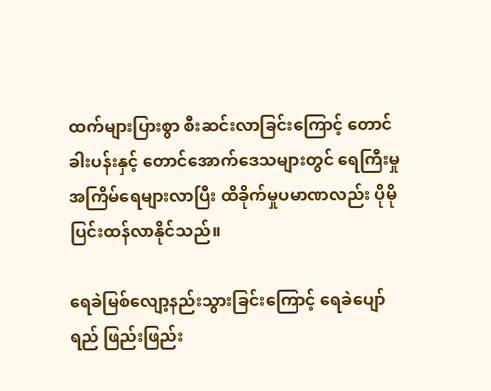ထက်များပြားစွာ စီးဆင်းလာခြင်းကြောင့် တောင်ခါးပန်းနှင့် တောင်အောက်ဒေသများတွင် ရေကြီးမှု အကြိမ်ရေများလာပြီး ထိခိုက်မှုပမာဏလည်း ပိုမိုပြင်းထန်လာနိုင်သည်။

ရေခဲမြစ်လျော့နည်းသွားခြင်းကြောင့် ရေခဲပျော်ရည် ဖြည်းဖြည်း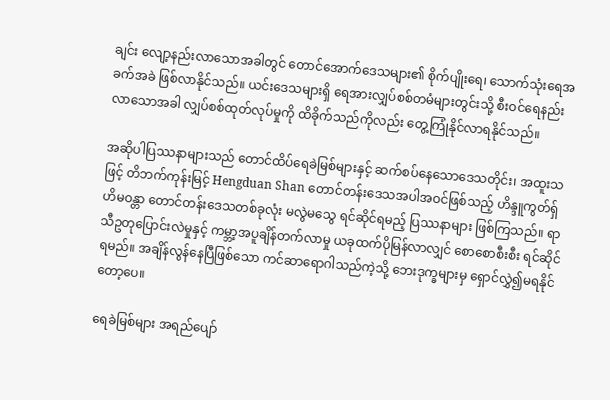ချင်း လျော့နည်းလာသောအခါတွင် တောင်အောက်ဒေသများ၏ စိုက်ပျိုးရေ၊ သောက်သုံးရေအခက်အခဲ ဖြစ်လာနိုင်သည်။ ယင်းဒေသများရှိ ရေအားလျှပ်စစ်တမံများတွင်းသို့ စီးဝင်ရေနည်းလာသောအခါ လျှပ်စစ်ထုတ်လုပ်မှုကို ထိခိုက်သည်ကိုလည်း တွေ့ကြုံနိုင်လာရနိုင်သည်။

အဆိုပါပြဿနာများသည် တောင်ထိပ်ရေခဲမြစ်များနှင့် ဆက်စပ်နေသောဒေသတိုင်း၊ အထူးသဖြင့် တိဘက်ကုန်းမြင့် Hengduan Shan တောင်တန်းဒေသအပါအဝင်ဖြစ်သည့် ဟိန္ဒူကွတ်ရှ် ဟိမဝန္တာ တောင်တန်းဒေသတစ်ခုလုံး မလွဲမသွေ ရင်ဆိုင်ရမည့် ပြဿနာများ ဖြစ်ကြသည်။ ရာသီဥတုပြောင်းလဲမှုနှင့် ကမ္ဘာ့အပူချိန်တက်လာမှု ယခုထက်ပိုမြန်လာလျှင် စောစောစီးစီး ရင်ဆိုင်ရမည်။ အချိန်လွန်နေပြီဖြစ်သော ကင်ဆာရောဂါသည်ကဲ့သို့ ဘေးဒုက္ခများမှ ရှောင်လွှဲ၍မရနိုင်တော့ပေ။

ရေခဲမြစ်များ အရည်ပျော်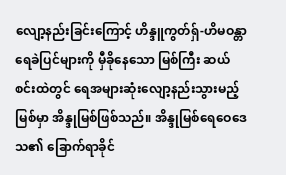လျော့နည်းခြင်းကြောင့် ဟိန္ဒူကွတ်ရှ်-ဟိမဝန္တာရေခဲပြင်များကို မှီခိုနေသော မြစ်ကြီး ဆယ်စင်းထဲတွင် ရေအများဆုံးလျော့နည်းသွားမည့်မြစ်မှာ အိန္ဒုမြစ်ဖြစ်သည်။ အိန္ဒုမြစ်ရေဝေဒေသ၏ ခြောက်ရာခိုင်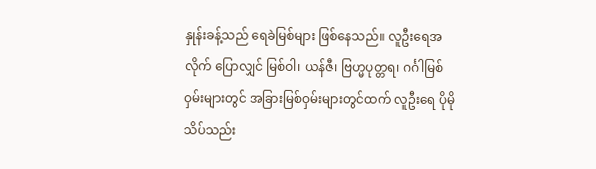နှုန်းခန့်သည် ရေခဲမြစ်များ ဖြစ်နေသည်။ လူဦးရေအလိုက် ပြောလျှင် မြစ်ဝါ၊ ယန်ဇီ၊ ဗြဟ္မပုတ္တရ၊ ဂင်္ဂါမြစ်ဝှမ်းများတွင် အခြားမြစ်ဝှမ်းများတွင်ထက် လူဦးရေ ပိုမိုသိပ်သည်း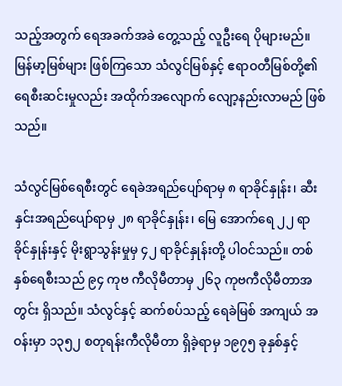သည့်အတွက် ရေအခက်အခဲ တွေ့သည့် လူဦးရေ ပိုများမည်။ မြန်မာ့မြစ်များ ဖြစ်ကြသော သံလွင်မြစ်နှင့် ဧရာဝတီမြစ်တို့၏ ရေစီးဆင်းမှုလည်း အထိုက်အလျောက် လျော့နည်းလာမည် ဖြစ်သည်။

သံလွင်မြစ်ရေစီးတွင် ရေခဲအရည်ပျော်ရာမှ ၈ ရာခိုင်နှုန်း၊ ဆီးနှင်းအရည်ပျော်ရာမှ ၂၈ ရာခိုင်နှုန်း၊ မြေ အောက်ရေ ၂၂ ရာခိုင်နှုန်းနှင့် မိုးရွာသွန်းမှုမှ ၄၂ ရာခိုင်နှုန်းတို့ ပါဝင်သည်။ တစ်နှစ်ရေစီးသည် ၉၄ ကုဗ ကီလိုမီတာမှ ၂၆၃ ကုဗကီလိုမီတာအတွင်း ရှိသည်။ သံလွင်နှင့် ဆက်စပ်သည့် ရေခဲမြစ် အကျယ် အဝန်းမှာ ၁၃၅၂ စတုရန်းကီလိုမီတာ ရှိခဲ့ရာမှ ၁၉၇၅ ခုနှစ်နှင့်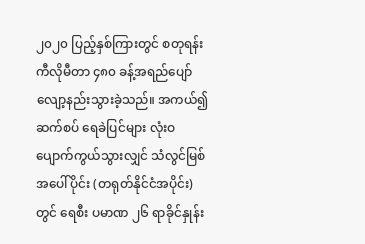၂၀၂၀ ပြည့်နှစ်ကြားတွင် စတုရန်း ကီလိုမီတာ ၄၈၀ ခန့်အရည်ပျော်လျော့နည်းသွားခဲ့သည်။ အကယ်၍ ဆက်စပ် ရေခဲပြင်များ လုံးဝ ပျောက်ကွယ်သွားလျှင် သံလွင်မြစ်အပေါ်ပိုင်း (တရုတ်နိုင်ငံအပိုင်း)တွင် ရေစီး ပမာဏ ၂၆ ရာခိုင်နှုန်း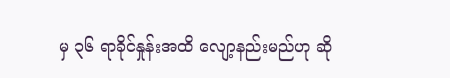မှ ၃၆ ရာခိုင်နှုန်းအထိ လျော့နည်းမည်ဟု ဆို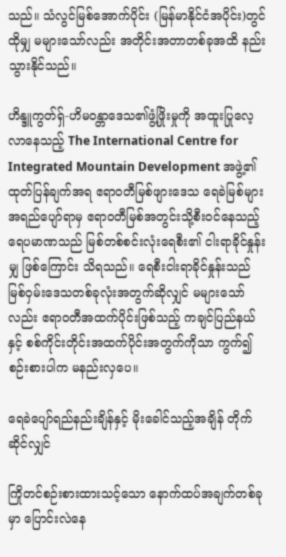သည်။ သံလွင်မြစ်အောက်ပိုင်း (မြန်မာနိုင်ငံအပိုင်း)တွင် ထိုမျှ မများသော်လည်း အတိုင်းအတာတစ်ခုအထိ နည်းသွားနိုင်သည်။

ဟိန္ဒူကွတ်ရှ်-ဟိမဝန္တာဒေသ၏ဖွံ့ဖြိုးမှုကို အထူးပြုလေ့လာနေသည့် The International Centre for Integrated Mountain Development အဖွဲ့၏ ထုတ်ပြန်ချက်အရ ဧရာဝတီမြစ်ဖျားဒေသ ရေခဲမြစ်များ အရည်ပျော်ရာမှ ဧရာဝတီမြစ်အတွင်းသို့စီးဝင်နေသည့် ရေပမာဏသည် မြစ်တစ်စင်းလုံးရေစီး၏ ငါးရာခိုင်နှုန်းမျှ ဖြစ်ကြောင်း သိရသည်။ ရေစီးငါးရာခိုင်နှုန်းသည် မြစ်ဝှမ်းဒေသတစ်ခုလုံးအတွက်ဆိုလျှင် မများသော်လည်း ဧရာဝတီအထက်ပိုင်းဖြစ်သည့် ကချင်ပြည်နယ်နှင့် စစ်ကိုင်းတိုင်းအထက်ပိုင်းအတွက်ကိုသာ ကွက်၍စဉ်းစားပါက မနည်းလှပေ။

ရေခဲပျော်ရည်နည်းချိန်နှင့် မိုးခေါင်သည့်အချိန် တိုက်ဆိုင်လျှင်

ကြိုတင်စဉ်းစားထားသင့်သော နောက်ထပ်အချက်တစ်ခုမှာ ပြောင်းလဲနေ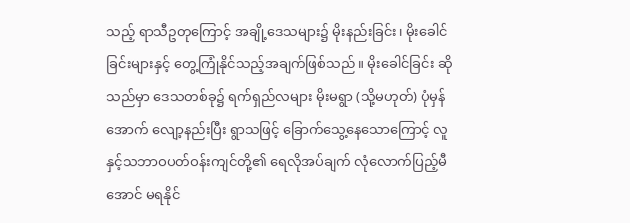သည့် ရာသီဥတုကြောင့် အချို့ဒေသများ၌ မိုးနည်းခြင်း၊ မိုးခေါင်ခြင်းများနှင့် တွေ့ကြုံနိုင်သည့်အချက်ဖြစ်သည်။ မိုးခေါင်ခြင်း ဆိုသည်မှာ ဒေသတစ်ခု၌ ရက်ရှည်လများ မိုးမရွာ (သို့မဟုတ်) ပုံမှန်အောက် လျော့နည်းပြီး ရွာသဖြင့် ခြောက်သွေ့နေသောကြောင့် လူနှင့်သဘာဝပတ်ဝန်းကျင်တို့၏ ရေလိုအပ်ချက် လုံလောက်ပြည့်မီအောင် မရနိုင်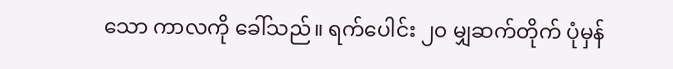သော ကာလကို ခေါ်သည်။ ရက်ပေါင်း ၂၀ မျှဆက်တိုက် ပုံမှန်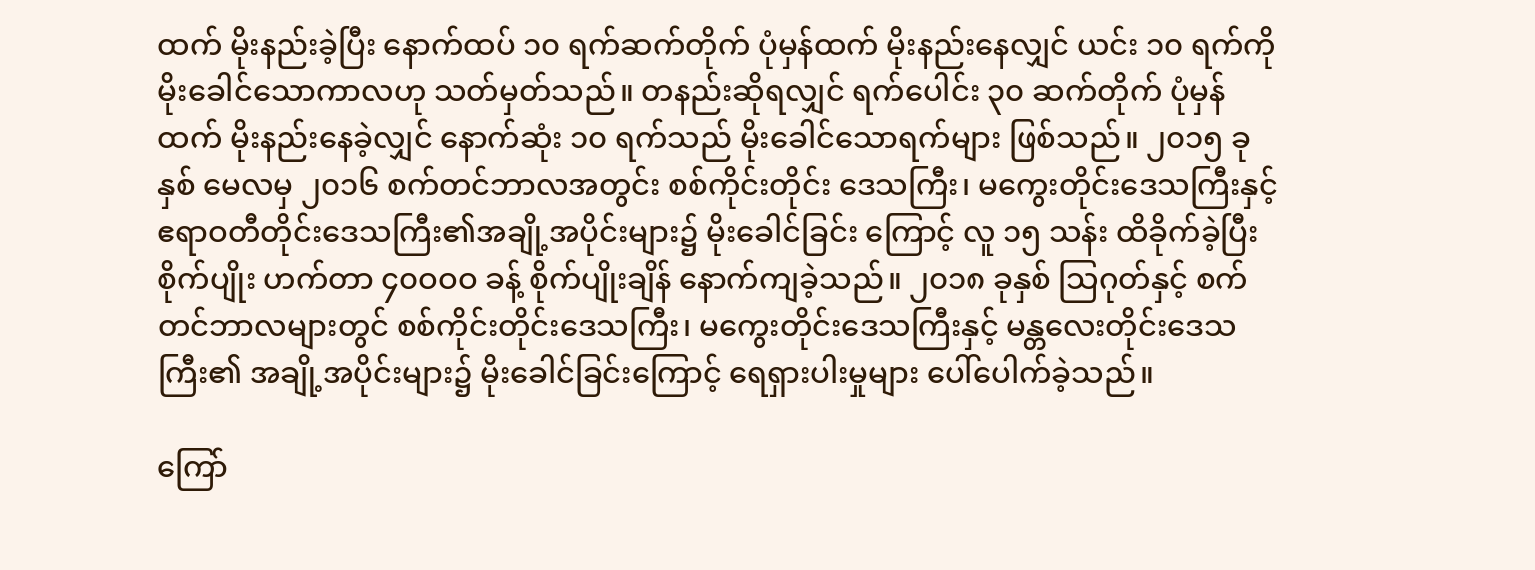ထက် မိုးနည်းခဲ့ပြီး နောက်ထပ် ၁၀ ရက်ဆက်တိုက် ပုံမှန်ထက် မိုးနည်းနေလျှင် ယင်း ၁၀ ရက်ကို မိုးခေါင်သောကာလဟု သတ်မှတ်သည်။ တနည်းဆိုရလျှင် ရက်ပေါင်း ၃၀ ဆက်တိုက် ပုံမှန်ထက် မိုးနည်းနေခဲ့လျှင် နောက်ဆုံး ၁၀ ရက်သည် မိုးခေါင်သောရက်များ ဖြစ်သည်။ ၂၀၁၅ ခုနှစ် မေလမှ ၂၀၁၆ စက်တင်ဘာလအတွင်း စစ်ကိုင်းတိုင်း ဒေသကြီး၊ မကွေးတိုင်းဒေသကြီးနှင့် ဧရာဝတီတိုင်းဒေသကြီး၏အချို့အပိုင်းများ၌ မိုးခေါင်ခြင်း ကြောင့် လူ ၁၅ သန်း ထိခိုက်ခဲ့ပြီး စိုက်ပျိုး ဟက်တာ ၄၀ဝဝဝ ခန့် စိုက်ပျိုးချိန် နောက်ကျခဲ့သည်။ ၂၀၁၈ ခုနှစ် သြဂုတ်နှင့် စက်တင်ဘာလများတွင် စစ်ကိုင်းတိုင်းဒေသကြီး၊ မကွေးတိုင်းဒေသကြီးနှင့် မန္တလေးတိုင်းဒေသကြီး၏ အချို့အပိုင်းများ၌ မိုးခေါင်ခြင်းကြောင့် ရေရှားပါးမှုများ ပေါ်ပေါက်ခဲ့သည်။

ကြော်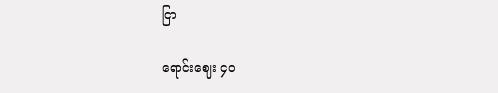ငြာ

ရောင်းဈေး ၄၀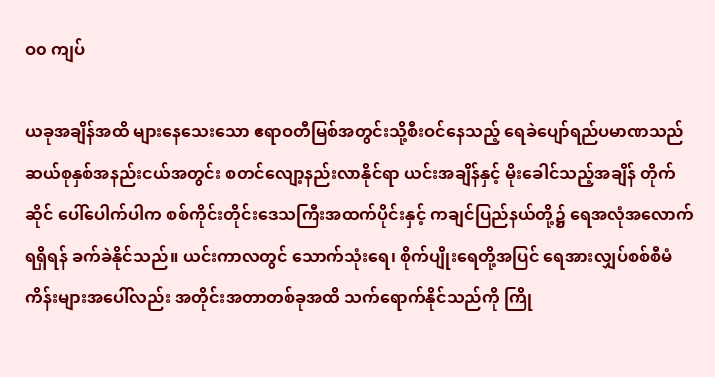ဝ၀ ကျပ်

ယခုအချိန်အထိ များနေသေးသော ဧရာဝတီမြစ်အတွင်းသို့စီးဝင်နေသည့် ရေခဲပျော်ရည်ပမာဏသည် ဆယ်စုနှစ်အနည်းငယ်အတွင်း စတင်လျော့နည်းလာနိုင်ရာ ယင်းအချိန်နှင့် မိုးခေါင်သည့်အချိန် တိုက်ဆိုင် ပေါ်ပေါက်ပါက စစ်ကိုင်းတိုင်းဒေသကြီးအထက်ပိုင်းနှင့် ကချင်ပြည်နယ်တို့၌ ရေအလုံအလောက်ရရှိရန် ခက်ခဲနိုင်သည်။ ယင်းကာလတွင် သောက်သုံးရေ၊ စိုက်ပျိုးရေတို့အပြင် ရေအားလျှပ်စစ်စီမံကိန်းများအပေါ်လည်း အတိုင်းအတာတစ်ခုအထိ သက်ရောက်နိုင်သည်ကို ကြို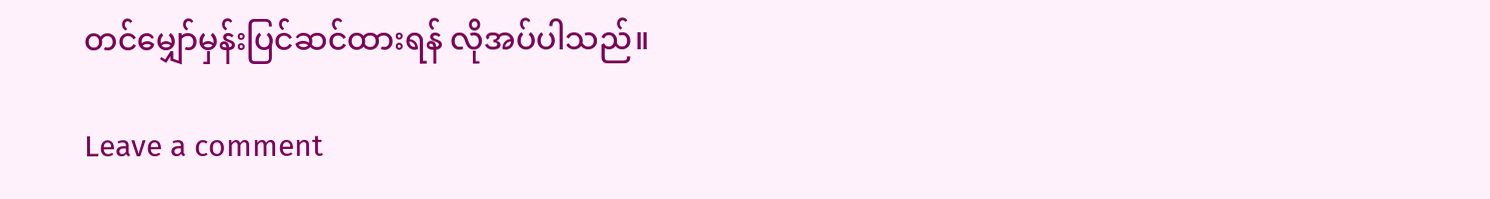တင်မျှော်မှန်းပြင်ဆင်ထားရန် လိုအပ်ပါသည်။

Leave a comment